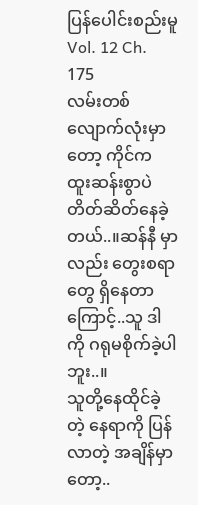ပြန်ပေါင်းစည်းမူ
Vol. 12 Ch. 175
လမ်းတစ်လျောက်လုံးမှာတော့ ကိုင်က ထူးဆန်းစွာပဲ တိတ်ဆိတ်နေခဲ့တယ်..။ဆန်နီ မှာလည်း တွေးစရာ တွေ ရှိနေတာကြောင့်..သူ ဒါကို ဂရုမစိုက်ခဲ့ပါဘူး..။
သူတို့နေထိုင်ခဲ့တဲ့ နေရာကို ပြန်လာတဲ့ အချိန်မှာတော့..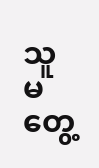သူ မတွေ့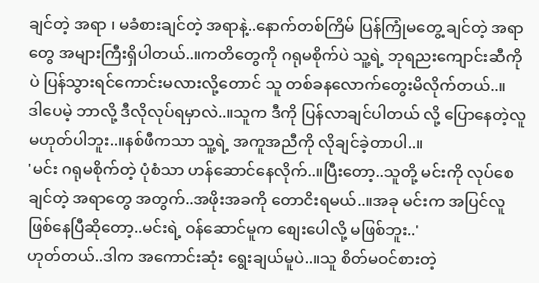ချင်တဲ့ အရာ ၊ မခံစားချင်တဲ့ အရာနဲ့..နောက်တစ်ကြိမ် ပြန်ကြုံမတွေ့ ချင်တဲ့ အရာတွေ အများကြီးရှိပါတယ်..။ကတိတွေကို ဂရုမစိုက်ပဲ သူ့ရဲ့ ဘုရညးကျောင်းဆီကိုပဲ ပြန်သွားရင်ကောင်းမလားလို့တောင် သူ တစ်ခနလောက်တွေးမိလိုက်တယ်..။
ဒါပေမဲ့ ဘာလို့ ဒီလိုလုပ်ရမှာလဲ..။သူက ဒီကို ပြန်လာချင်ပါတယ် လို့ ပြောနေတဲ့လူ မဟုတ်ပါဘူး..။နစ်ဖီကသာ သူ့ရဲ့ အကူအညီကို လိုချင်ခဲ့တာပါ..။
'မင်း ဂရုမစိုက်တဲ့ ပုံစံသာ ဟန်ဆောင်နေလိုက်..။ပြီးတော့..သူတို့ မင်းကို လုပ်စေချင်တဲ့ အရာတွေ အတွက်..အဖိုးအခကို တောငိးရမယ်..။အခု မင်းက အပြင်လူဖြစ်နေပြီဆိုတော့..မင်းရဲ့ ဝန်ဆောင်မူက စျေးပေါလို့ မဖြစ်ဘူး..'
ဟုတ်တယ်..ဒါက အကောင်းဆုံး ရွေးချယ်မူပဲ..။သူ စိတ်မဝင်စားတဲ့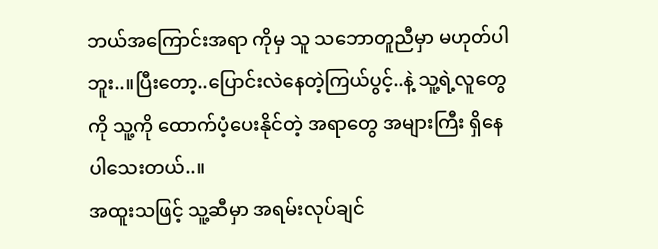ဘယ်အကြောင်းအရာ ကိုမှ သူ သဘောတူညီမှာ မဟုတ်ပါဘူး..။ပြီးတော့..ပြောင်းလဲနေတဲ့ကြယ်ပွင့်..နဲ့ သူ့ရဲ့လူတွေကို သူ့ကို ထောက်ပံ့ပေးနိုင်တဲ့ အရာတွေ အများကြီး ရှိနေပါသေးတယ်..။
အထူးသဖြင့် သူ့ဆီမှာ အရမ်းလုပ်ချင်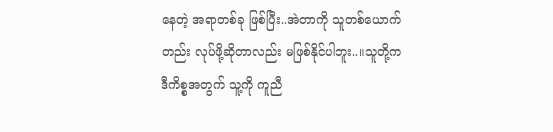နေတဲ့ အရာတစ်ခု ဖြစ်ပြီး..အဲတာကို သူတစ်ယောက်တည်း လုပ်ဖို့ဆိုတာလည်း မဖြစ်နိုင်ပါဘူး..။သူတို့က ဒီကိစ္စအတွက် သူ့ကို ကူညီ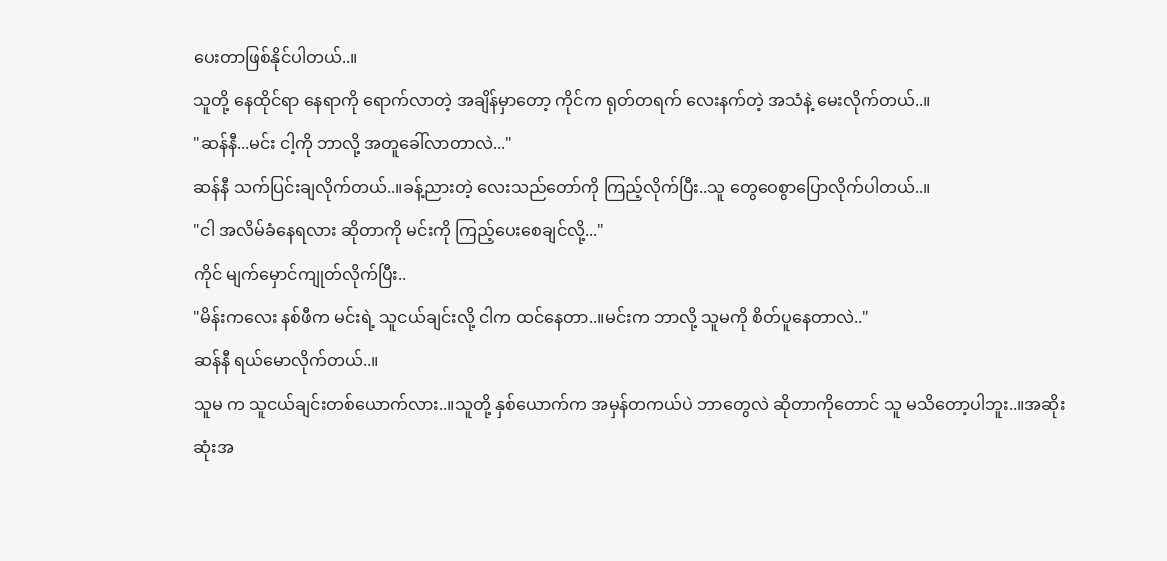ပေးတာဖြစ်နိုင်ပါတယ်..။
သူတို့ နေထိုင်ရာ နေရာကို ရောက်လာတဲ့ အချိန်မှာတော့ ကိုင်က ရုတ်တရက် လေးနက်တဲ့ အသံနဲ့ မေးလိုက်တယ်..။
"ဆန်နီ...မင်း ငါ့ကို ဘာလို့ အတူခေါ်လာတာလဲ..."
ဆန်နီ သက်ပြင်းချလိုက်တယ်..။ခန့်ညားတဲ့ လေးသည်တော်ကို ကြည့်လိုက်ပြီး..သူ တွေဝေစွာပြောလိုက်ပါတယ်..။
"ငါ အလိမ်ခံနေရလား ဆိုတာကို မင်းကို ကြည့်ပေးစေချင်လို့..."
ကိုင် မျက်မှောင်ကျုတ်လိုက်ပြီး..
"မိန်းကလေး နစ်ဖီက မင်းရဲ့ သူငယ်ချင်းလို့ ငါက ထင်နေတာ..။မင်းက ဘာလို့ သူမကို စိတ်ပူနေတာလဲ.."
ဆန်နီ ရယ်မောလိုက်တယ်..။
သူမ က သူငယ်ချင်းတစ်ယောက်လား..။သူတို့ နှစ်ယောက်က အမှန်တကယ်ပဲ ဘာတွေလဲ ဆိုတာကိုတောင် သူ မသိတော့ပါဘူး..။အဆိုးဆုံးအ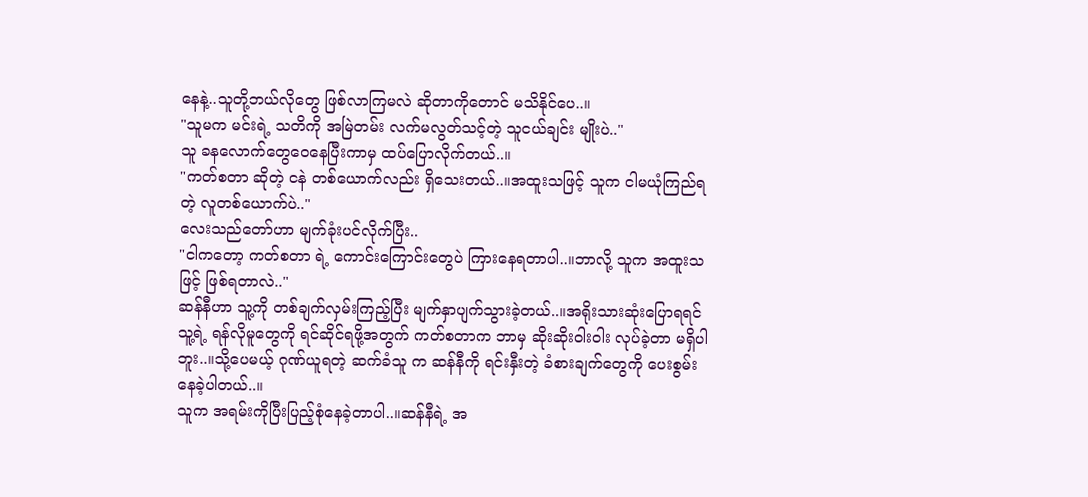နေနဲ့..သူတို့ဘယ်လိုတွေ ဖြစ်လာကြမလဲ ဆိုတာကိုတောင် မသိနိုင်ပေ..။
"သူမက မင်းရဲ့ သတိကို အမြဲတမ်း လက်မလွတ်သင့်တဲ့ သူငယ်ချင်း မျိုးပဲ.."
သူ ခနလောက်တွေဝေနေပြီးကာမှ ထပ်ပြောလိုက်တယ်..။
"ကတ်စတာ ဆိုတဲ့ ငနဲ တစ်ယောက်လည်း ရှိသေးတယ်..။အထူးသဖြင့် သူက ငါမယုံကြည်ရတဲ့ လူတစ်ယောက်ပဲ.."
လေးသည်တော်ဟာ မျက်ခုံးပင်လိုက်ပြီး..
"ငါကတော့ ကတ်စတာ ရဲ့ ကောင်းကြောင်းတွေပဲ ကြားနေရတာပါ..။ဘာလို့ သူက အထူးသဖြင့် ဖြစ်ရတာလဲ.."
ဆန်နီဟာ သူ့ကို တစ်ချက်လှမ်းကြည့်ပြီး မျက်နှာပျက်သွားခဲ့တယ်..။အရိုးသားဆုံးပြောရရင် သူ့ရဲ့ ရန်လိုမူတွေကို ရင်ဆိုင်ရဖို့အတွက် ကတ်စတာက ဘာမှ ဆိုးဆိုးဝါးဝါး လုပ်ခဲ့တာ မရှိပါဘူး..။သို့ပေမယ့် ဂုဏ်ယူရတဲ့ ဆက်ခံသူ က ဆန်နီကို ရင်းနှီးတဲ့ ခံစားချက်တွေကို ပေးစွမ်းနေခဲ့ပါတယ်..။
သူက အရမ်းကိုပြီးပြည့်စုံနေခဲ့တာပါ..။ဆန်နီရဲ့ အ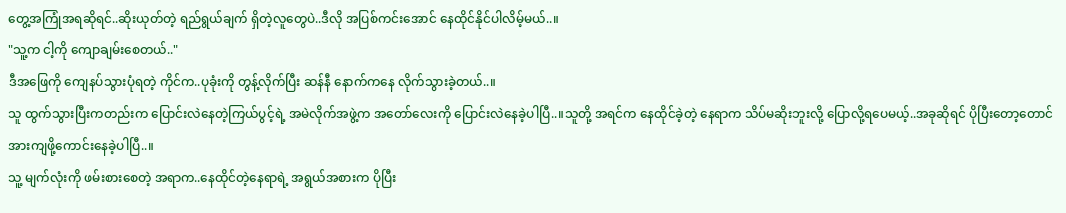တွေ့အကြုံအရဆိုရင်..ဆိုးယုတ်တဲ့ ရည်ရွယ်ချက် ရှိတဲ့လူတွေပဲ..ဒီလို အပြစ်ကင်းအောင် နေထိုင်နိုင်ပါလိမ့်မယ်..။
"သူ့က ငါ့ကို ကျောချမ်းစေတယ်.."
ဒီအဖြေကို ကျေနပ်သွားပုံရတဲ့ ကိုင်က..ပုခုံးကို တွန့်လိုက်ပြီး ဆန်နီ နောက်ကနေ လိုက်သွားခဲ့တယ်..။
သူ ထွက်သွားပြီးကတည်းက ပြောင်းလဲနေတဲ့ကြယ်ပွင့်ရဲ့ အမဲလိုက်အဖွဲ့က အတော်လေးကို ပြောင်းလဲနေခဲ့ပါပြီ..။သူတို့ အရင်က နေထိုင်ခဲ့တဲ့ နေရာက သိပ်မဆိုးဘူးလို့ ပြောလို့ရပေမယ့်..အခုဆိုရင် ပိုပြီးတော့တောင် အားကျဖို့ကောင်းနေခဲ့ပါပြီ..။
သူ့ မျက်လုံးကို ဖမ်းစားစေတဲ့ အရာက..နေထိုင်တဲ့နေရာရဲ့ အရွယ်အစားက ပိုပြီး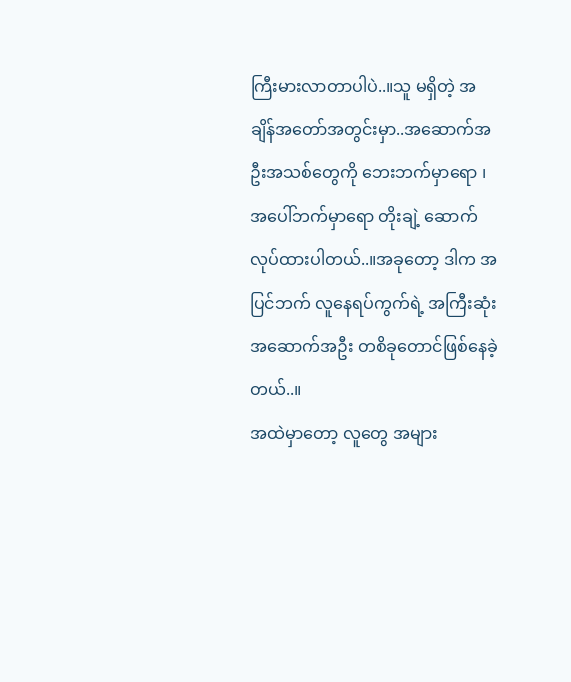ကြီးမားလာတာပါပဲ..။သူ မရှိတဲ့ အချိန်အတော်အတွင်းမှာ..အဆောက်အဦးအသစ်တွေကို ဘေးဘက်မှာရော ၊ အပေါ်ဘက်မှာရော တိုးချဲ့ ဆောက်လုပ်ထားပါတယ်..။အခုတော့ ဒါက အပြင်ဘက် လူနေရပ်ကွက်ရဲ့ အကြီးဆုံး အဆောက်အဦး တစိခုတောင်ဖြစ်နေခဲ့တယ်..။
အထဲမှာတော့ လူတွေ အများ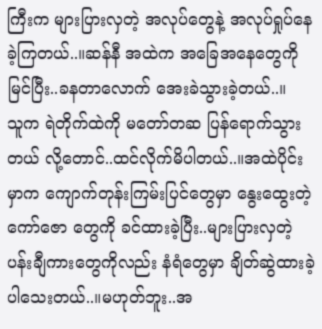ကြီးက များပြားလှတဲ့ အလုပ်တွေနဲ့ အလုပ်ရှုပ်နေခဲ့ကြတယ်..။ဆန်နီ အထဲက အခြေအနေတွေကို မြင်ပြီး..ခနတာလောက် အေးခဲသွားခဲ့တယ်..။
သူက ရဲတိုက်ထဲကို မတော်တဆ ပြန်ရောက်သွားတယ် လို့တောင်..ထင်လိုက်မိပါတယ်..။အထဲပိုင်းမှာက ကျောက်တုန်းကြမ်းပြင်တွေမှာ နွေးထွေးတဲ့ ကော်ဇော တွေကို ခင်ထားခဲ့ပြီး..များပြားလှတဲ့ ပန်းချီကားတွေကိုလည်း နံရံတွေမှာ ချိတ်ဆွဲထားခဲ့ပါသေးတယ်..။မဟုတ်ဘူး..အ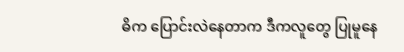ဓိက ပြောင်းလဲနေတာက ဒီကလူတွေ ပြုမူနေ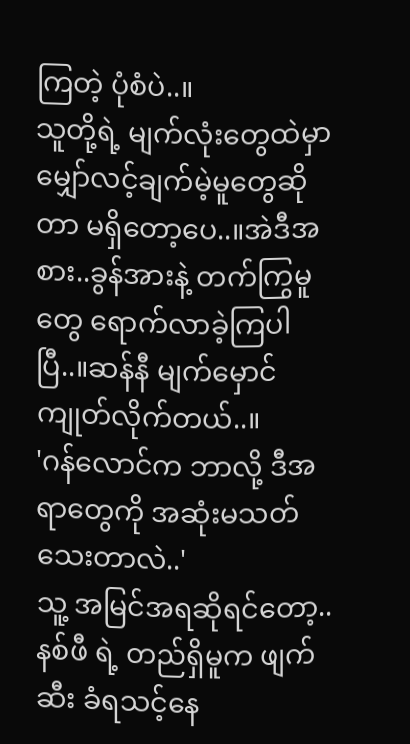ကြတဲ့ ပုံစံပဲ..။
သူတို့ရဲ့ မျက်လုံးတွေထဲမှာ မျှော်လင့်ချက်မဲ့မူတွေဆိုတာ မရှိတော့ပေ..။အဲဒီအစား..ခွန်အားနဲ့ တက်ကြွမူတွေ ရောက်လာခဲ့ကြပါပြီ..။ဆန်နီ မျက်မှောင်ကျုတ်လိုက်တယ်..။
'ဂန်လောင်က ဘာလို့ ဒီအရာတွေကို အဆုံးမသတ်သေးတာလဲ..'
သူ့ အမြင်အရဆိုရင်တော့..နစ်ဖီ ရဲ့ တည်ရှိမူက ဖျက်ဆီး ခံရသင့်နေ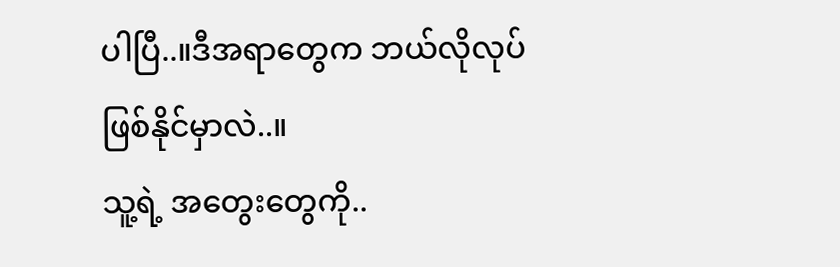ပါပြီ..။ဒီအရာတွေက ဘယ်လိုလုပ် ဖြစ်နိုင်မှာလဲ..။
သူ့ရဲ့ အတွေးတွေကို..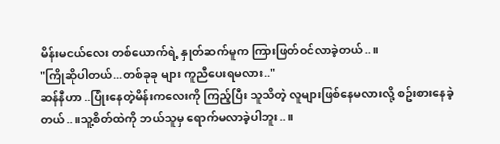မိန်းမငယ်လေး တစ်ယောက်ရဲ့ နှုတ်ဆက်မူက ကြားဖြတ်ဝင်လာခဲ့တယ်..။
"ကြိုဆိုပါတယ်...တစ်ခုခု များ ကူညီပေးရမလား.."
ဆန်နီဟာ ..ပြုံးနေတဲ့မိန်းကလေးကို ကြည့်ပြီး သူသိတဲ့ လူများဖြစ်နေမလားလို့ စဥ်းစားနေခဲ့တယ်..။သူ့စိတ်ထဲကို ဘယ်သူမှ ရောက်မလာခဲ့ပါဘူး..။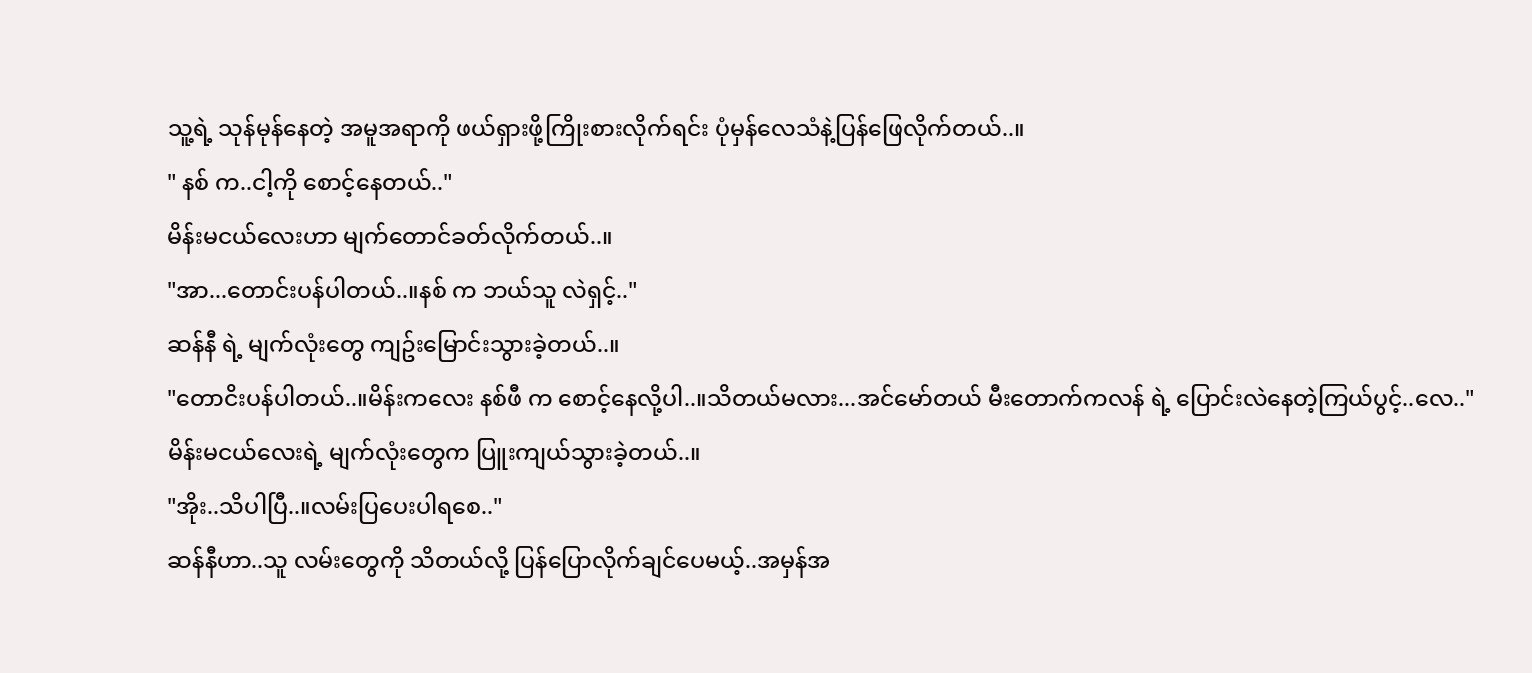သူ့ရဲ့ သုန်မုန်နေတဲ့ အမူအရာကို ဖယ်ရှားဖို့ကြိုးစားလိုက်ရင်း ပုံမှန်လေသံနဲ့ပြန်ဖြေလိုက်တယ်..။
" နစ် က..ငါ့ကို စောင့်နေတယ်.."
မိန်းမငယ်လေးဟာ မျက်တောင်ခတ်လိုက်တယ်..။
"အာ...တောင်းပန်ပါတယ်..။နစ် က ဘယ်သူ လဲရှင့်.."
ဆန်နီ ရဲ့ မျက်လုံးတွေ ကျဥ်းမြောင်းသွားခဲ့တယ်..။
"တောငိးပန်ပါတယ်..။မိန်းကလေး နစ်ဖီ က စောင့်နေလို့ပါ..။သိတယ်မလား...အင်မော်တယ် မီးတောက်ကလန် ရဲ့ ပြောင်းလဲနေတဲ့ကြယ်ပွင့်..လေ.."
မိန်းမငယ်လေးရဲ့ မျက်လုံးတွေက ပြူးကျယ်သွားခဲ့တယ်..။
"အိုး..သိပါပြီ..။လမ်းပြပေးပါရစေ.."
ဆန်နီဟာ..သူ လမ်းတွေကို သိတယ်လို့ ပြန်ပြောလိုက်ချင်ပေမယ့်..အမှန်အ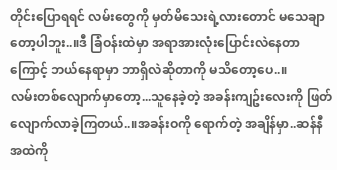တိုင်းပြောရရင် လမ်းတွေကို မှတ်မိသေးရဲ့လားတောင် မသေချာတော့ပါဘူး..။ဒီ ခြံဝန်းထဲမှာ အရာအားလုံးပြောင်းလဲနေတာကြောင့် ဘယ်နေရာမှာ ဘာရှိလဲဆိုတာကို မသိတော့ပေ..။
လမ်းတစ်လျောက်မှာတော့...သူနေခဲ့တဲ့ အခန်းကျဥ်းလေးကို ဖြတ်လျောက်လာခဲ့ကြတယ်..။အခန်းဝကို ရောက်တဲ့ အချိန်မှာ..ဆန်နီ အထဲကို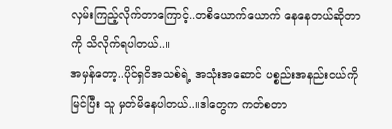လှမ်းကြည့်လိုက်တာကြောင့်..တစိယောက်ယောက် နေနေတယ်ဆိုတာကို သိလိုက်ရပါတယ်..။
အမှန်တော့..ပိုင်ရှငိအသစ်ရဲ့ အသုံးအဆောင် ပစ္စည်းအနည်းငယ်ကို မြင်ပြီး သူ မှတ်မိနေပါတယ်..။ဒါတွေက ကတ်စတာ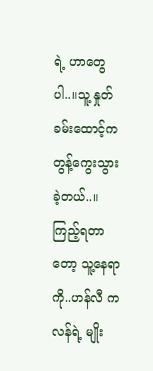ရဲ့ ဟာတွေပါ..။သူ့ နှုတ်ခမ်းထောင့်က တွန့်ကွေးသွားခဲ့တယ်..။
ကြည့်ရတာတော့ သူ့နေရာကို..ဟန်လီ ကလန်ရဲ့ မျိုး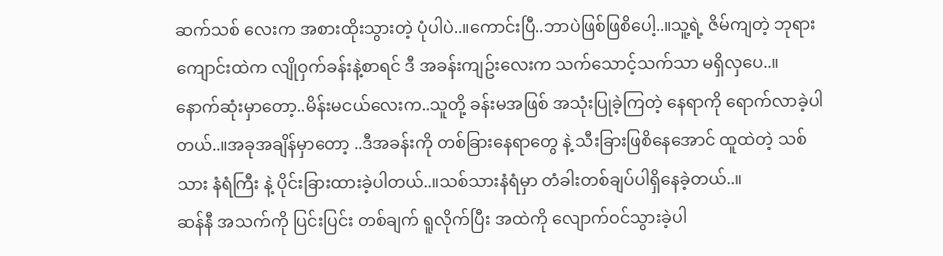ဆက်သစ် လေးက အစားထိုးသွားတဲ့ ပုံပါပဲ..။ကောင်းပြီ..ဘာပဲဖြစ်ဖြစိပေါ့..။သူ့ရဲ့ ဇိမ်ကျတဲ့ ဘုရားကျောင်းထဲက လျိုဝှက်ခန်းနဲ့စာရင် ဒီ အခန်းကျဥ်းလေးက သက်သောင့်သက်သာ မရှိလှပေ..။
နောက်ဆုံးမှာတော့..မိန်းမငယ်လေးက..သူတို့ ခန်းမအဖြစ် အသုံးပြုခဲ့ကြတဲ့ နေရာကို ရောက်လာခဲ့ပါတယ်..။အခုအချိန်မှာတော့ ..ဒီအခန်းကို တစ်ခြားနေရာတွေ နဲ့ သီးခြားဖြစိနေအောင် ထူထဲတဲ့ သစ်သား နံရံကြီး နဲ့ ပိုင်းခြားထားခဲ့ပါတယ်..။သစ်သားနံရံမှာ တံခါးတစ်ချပ်ပါရှိနေခဲ့တယ်..။
ဆန်နီ အသက်ကို ပြင်းပြင်း တစ်ချက် ရူလိုက်ပြီး အထဲကို လျောက်ဝင်သွားခဲ့ပါ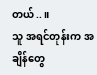တယ်..။
သူ အရင်တုန်းက အချိန်တွေ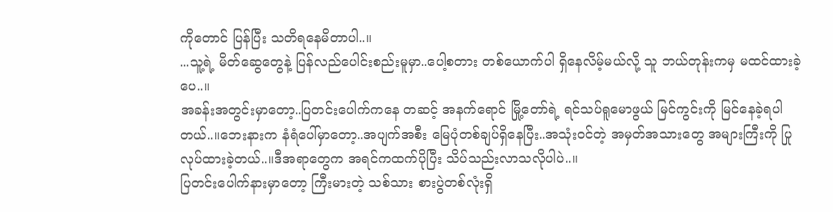ကိုတောင် ပြန်ပြီး သတိရနေမိတာပါ..။
...သူ့ရဲ့ မိတ်ဆွေတွေနဲ့ ပြန်လည်ပေါင်းစည်းမူမှာ..ပေါ့စတား တစ်ယောက်ပါ ရှိနေလိမ့်မယ်လို့ သူ ဘယ်တုန်းကမှ မထင်ထားခဲ့ပေ..။
အခန်းအတွင်းမှာတော့..ပြတင်းပေါက်ကနေ တဆင့် အနက်ရောင် မြို့တော်ရဲ့ ရင်သပ်ရူမောဖွယ် မြင်ကွင်းကို မြင်နေခဲ့ရပါတယ်..။ဘေးနားက နံရံပေါ်မှာတော့..အပျက်အစီး မြေပုံတစ်ချပ်ရှိနေပြီး..အသုံးဝင်တဲ့ အမှတ်အသားတွေ အများကြီးကို ပြုလုပ်ထားခဲ့တယ်..။ဒီအရာတွေက အရင်ကထက်ပိုပြီး သိပ်သည်းလာသလိုပါပဲ..။
ပြတင်းပေါက်နားမှာတော့ ကြီးမားတဲ့ သစ်သား စားပွဲတစ်လုံးရှိ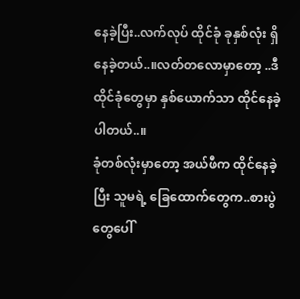နေခဲ့ပြီး..လက်လုပ် ထိုင်ခုံ ခုနှစ်လုံး ရှိနေခဲ့တယ်..။လတ်တလောမှာတော့ ..ဒီထိုင်ခုံတွေမှာ နှစ်ယောက်သာ ထိုင်နေခဲ့ပါတယ်..။
ခုံတစ်လုံးမှာတော့ အယ်ဖီက ထိုင်နေခဲ့ပြီး သူမရဲ့ ခြေထောက်တွေက..စားပွဲတွေပေါ်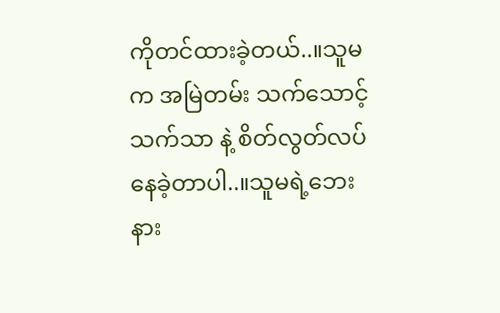ကိုတင်ထားခဲ့တယ်..။သူမက အမြဲတမ်း သက်သောင့်သက်သာ နဲ့ စိတ်လွတ်လပ် နေခဲ့တာပါ..။သူမရဲ့ဘေးနား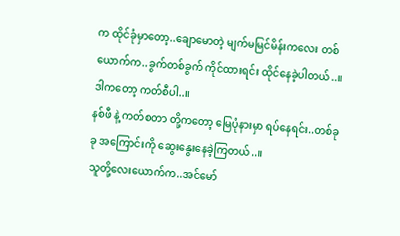က ထိုင်ခုံမှာတော့..ချောမောတဲ့ မျက်မမြင်မိန်းကလေး တစ်ယောက်က..ခွက်တစ်ခွက် ကိုင်ထားရင်း ထိုင်နေခဲ့ပါတယ်..။ဒါကတော့ ကတ်စီပါ..။
နစ်ဖီ နဲ့ ကတ်စတာ တို့ကတော့ မြေပုံနားမှာ ရပ်နေရင်း..တစ်ခုခု အကြောင်းကို ဆွေးနွေးနေခဲ့ကြတယ်..။
သူတို့လေးယောက်က..အင်မော်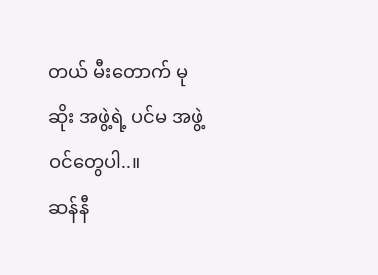တယ် မီးတောက် မုဆိုး အဖွဲ့ရဲ့ ပင်မ အဖွဲ့ဝင်တွေပါ..။
ဆန်နီ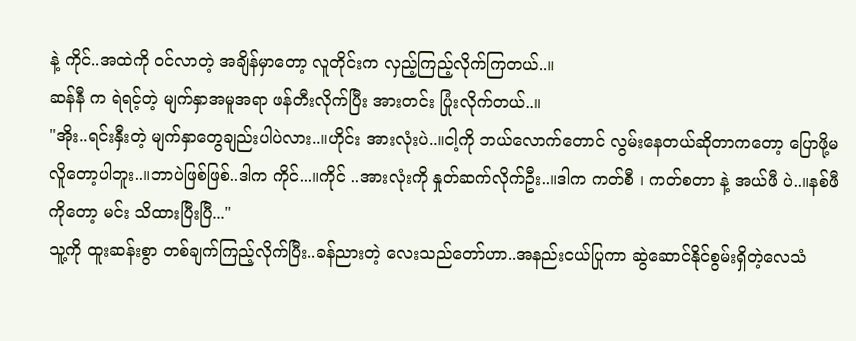နဲ့ ကိုင်..အထဲကို ဝင်လာတဲ့ အချိန်မှာတော့ လူတိုင်းက လှည့်ကြည့်လိုက်ကြတယ်..။
ဆန်နီ က ရဲရင့်တဲ့ မျက်နှာအမူအရာ ဖန်တီးလိုက်ပြီး အားတင်း ပြုံးလိုက်တယ်..။
"အိုး..ရင်းနှီးတဲ့ မျက်နှာတွေချည်းပါပဲလား..။ဟိုင်း အားလုံးပဲ..။ငါ့ကို ဘယ်လောက်တောင် လွမ်းနေတယ်ဆိုတာကတော့ ပြောဖို့မလိူတော့ပါဘူး..။ဘာပဲဖြစ်ဖြစ်..ဒါက ကိုင်...။ကိုင် ..အားလုံးကို နှုတ်ဆက်လိုက်ဦး..။ဒါက ကတ်စီ ၊ ကတ်စတာ နဲ့ အယ်ဖီ ပဲ..။နစ်ဖီ ကိုတော့ မင်း သိထားပြီးပြီ..."
သူ့ကို ထူးဆန်းစွာ တစ်ချက်ကြည့်လိုက်ပြီး..ခန်ညားတဲ့ လေးသည်တော်ဟာ..အနည်းငယ်ပြုကာ ဆွဲဆောင်နိုင်စွမ်းရှိတဲ့လေသံ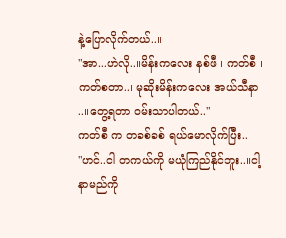နဲ့ပြောလိုက်တယ်..။
"အာ...ဟဲလို..။မိန်းကလေး နစ်ဖီ ၊ ကတ်စီ ၊ ကတ်စတာ..၊ မုဆိုးမိန်းကလေး အယ်သီနာ ..။တွေ့ရတာ ဝမ်းသာပါတယ်.."
ကတ်စီ က တခစ်ခစ် ရယ်မောလိုက်ပြီး..
"ဟင်..ငါ တကယ်ကို မယုံကြည်နိုင်ဘူး..။ငါ့ နာမည်ကို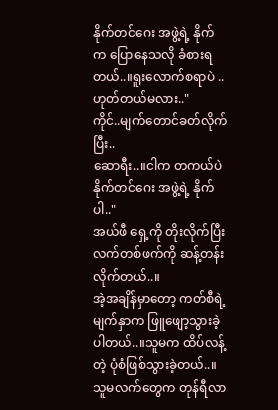နိုက်တင်ဂေး အဖွဲ့ရဲ့ နိုက် က ပြောနေသလို ခံစားရတယ်..။ရူးလောက်စရာပဲ ..ဟုတ်တယ်မလား.."
ကိုင်..မျက်တောင်ခတ်လိုက်ပြီး..
ဆောရီး..။ငါက တကယ်ပဲ နိုက်တင်ဂေး အဖွဲ့ရဲ့ နိုက် ပါ.."
အယ်ဖီ ရှေ့ကို တိုးလိုက်ပြီး လက်တစ်ဖက်ကို ဆန့်တန်းလိုက်တယ်..။
အဲ့အချိန်မှာတော့ ကတ်စီရဲ့ မျက်နှာက ဖြူဖျော့သွားခဲ့ပါတယ်..။သူမက ထိပ်လန့်တဲ့ ပုံစံဖြစ်သွားခဲ့တယ်..။သူမလက်တွေက တုန်ရီလာ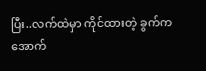ပြီး..လက်ထဲမှာ ကိုင်ထားတဲ့ ခွက်က အောက်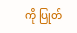ကို ပြုတ်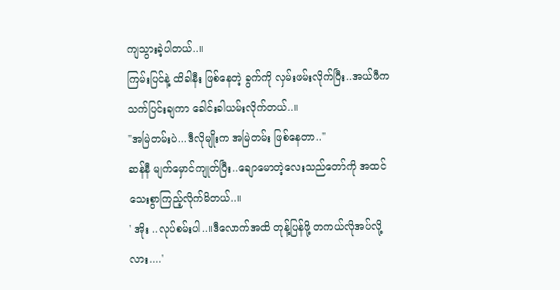ကျသွားခဲ့ပါတယ်..။
ကြမ်းပြင်နဲ့ ထိခါနီး ဖြစ်နေတဲ့ ခွက်ကို လှမ်းဖမ်းလိုက်ပြီး..အယ်ဖီက သက်ပြင်းချကာ ခေါင်းခါယမ်းလိုက်တယ်..။
"အမြဲတမ်းပဲ...ဒီလိုမျိုးက အမြဲတမ်း ဖြစ်နေတာ.."
ဆန်နီ မျက်မှောင်ကျုတ်ပြီး..ချောမောတဲ့လေးသည်တော်ကို အထင်သေးစွာကြည့်လိုက်မိတယ်..။
' အိုး ..လုပ်စမ်းပါ..။ဒီလောက်အထိ တုန့်ပြန်ဖို့ တကယ်လိုအပ်လို့လား....'